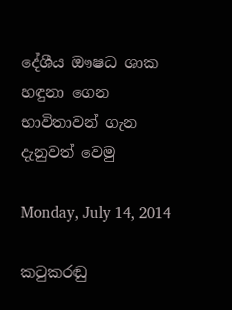දේශීය ඖෂධ ශාක හඳුනා ගෙන භාවිතාවන් ගැන දැනුවත් වෙමු

Monday, July 14, 2014

කටුකරඬු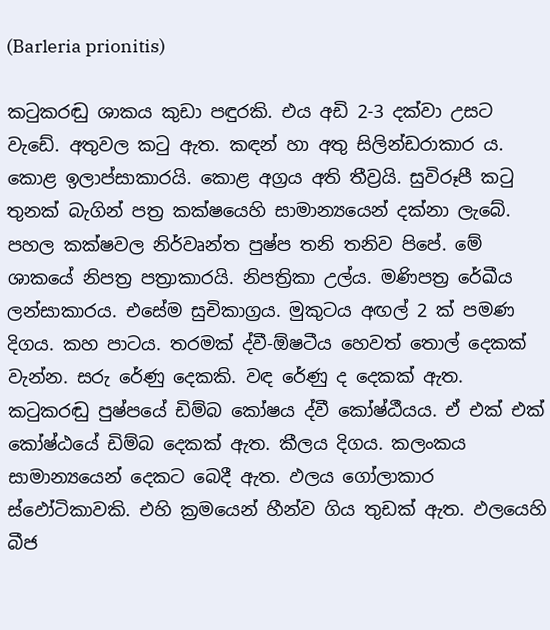(Barleria prionitis)

කටුකරඬු ශාකය කුඩා පඳුරකි. එය අඩි 2-3 දක්වා උසට වැඩේ. අතුවල කටු ඇත. කඳන් හා අතු සිලින්ඩරාකාර ය. කොළ ඉලාප්සාකාරයි. කොළ අග්‍රය අති තීව්‍රයි. සුවිරූපී කටු තුනක් බැගින් පත්‍ර කක්ෂයෙහි සාමාන්‍යයෙන් දක්නා ලැබේ. පහල කක්ෂවල නිර්වෘන්ත පුෂ්ප තනි තනිව පිපේ. මේ ශාකයේ නිපත්‍ර පත්‍රාකාරයි. නිපත්‍රිකා උල්ය. මණිපත්‍ර රේඛීය ලන්සාකාරය. එසේම සුචිකාග්‍රය. මුකුටය අඟල් 2 ක් පමණ දිගය. කහ පාටය. තරමක් ද්වී-ඕෂටීය හෙවත් තොල් දෙකක් වැන්න. සරු රේණු දෙකකි. වඳ රේණු ද දෙකක් ඇත. කටුකරඬු පුෂ්පයේ ඩිම්බ කෝෂය ද්වී කෝෂ්ඨීයය. ඒ එක් එක් කෝෂ්ඨයේ ඩිම්බ දෙකක් ඇත. කීලය දිගය. කලංකය සාමාන්‍යයෙන් දෙකට බෙදී ඇත. ඵලය ගෝලාකාර ස්ඵෝටිකාවකි. එහි ක්‍රමයෙන් හීන්ව ගිය තුඩක් ඇත. ඵලයෙහි බීජ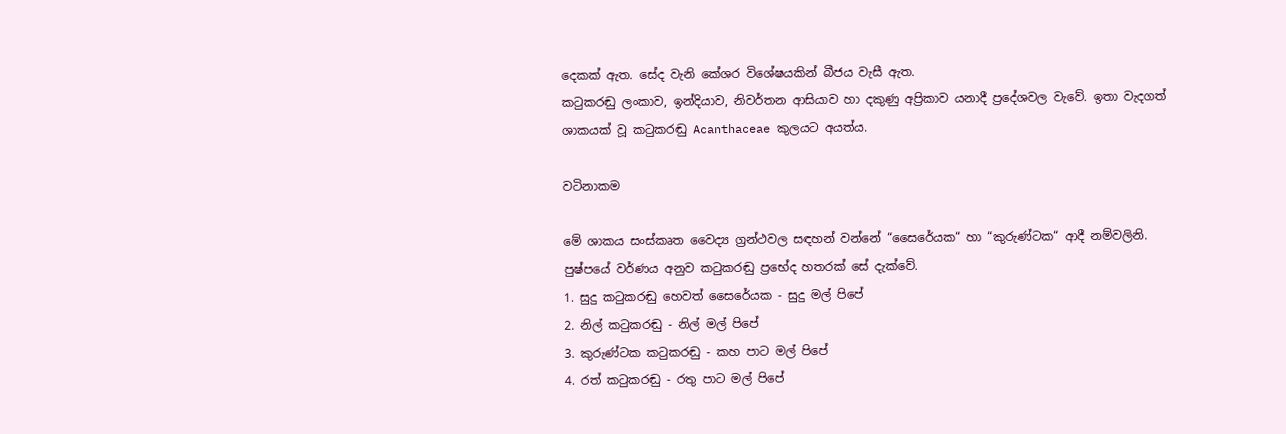දෙකක් ඇත. සේද වැනි කේශර විශේෂයකින් බීජය වැසී ඇත.
කටුකරඬු ලංකාව, ඉන්දියාව, නිවර්තන ආසියාව හා දකුණු අප්‍රිකාව යනාදී ප්‍රදේශවල වැවේ. ඉතා වැදගත් ශාකයක් වූ කටුකරඬු Acanthaceae කුලයට අයත්ය.

වටිනාකම

මේ ශාකය සංස්කෘත වෛද්‍ය ග්‍රන්ථවල සඳහන් වන්නේ “සෛරේයක“ හා “කුරුණ්ටක“ ආදී නම්වලිනි. පුෂ්පයේ වර්ණය අනුව කටුකරඬු ප්‍රභේද හතරක් සේ දැක්වේ.
1. සුදු කටුකරඬු හෙවත් සෛරේයක - සුදු මල් පිපේ
2. නිල් කටුකරඬු - නිල් මල් පිපේ
3. කුරුණ්ටක කටුකරඬු - කහ පාට මල් පිපේ
4. රත් කටුකරඬු - රතු පාට මල් පිපේ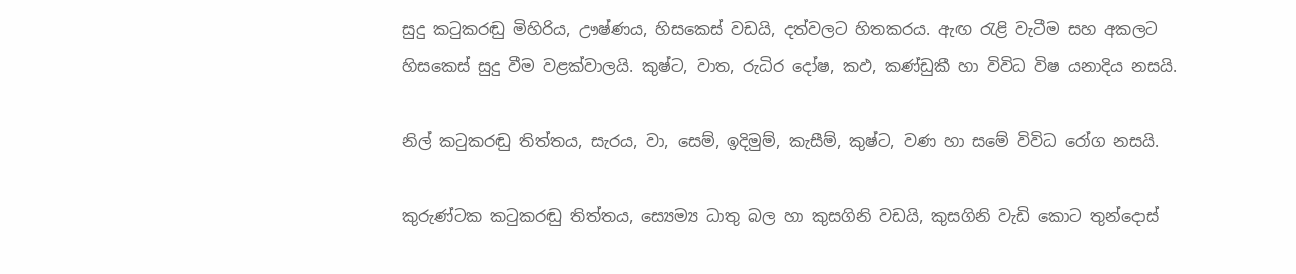සුදු කටුකරඬු මිහිරිය, ඌෂ්ණය, හිසකෙස් වඩයි, දත්වලට හිතකරය. ඇඟ රැළි වැටීම සහ අකලට හිසකෙස් සුදු වීම වළක්වාලයි. කුෂ්ට, වාත, රුධිර දෝෂ, කඵ, කණ්ඩුකී හා විවිධ විෂ යනාදිය නසයි.

නිල් කටුකරඬු තිත්තය, සැරය, වා, සෙම්, ඉදිමුම්, කැසීම්, කුෂ්ට, වණ හා සමේ විවිධ රෝග නසයි.

කුරුණ්ටක කටුකරඬු තිත්තය, ස්‍යෙම්‍ය ධාතු බල හා කුසගිනි වඩයි, කුසගිනි වැඩි කොට තුන්දොස්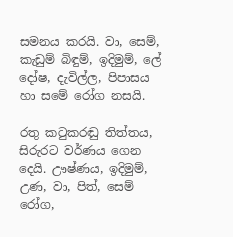සමනය කරයි. වා, සෙම්, කැඩුම් බිඳුම්, ඉදිමුම්, ලේ දෝෂ, දැවිල්ල, පිපාසය හා සමේ රෝග නසයි.

රතු කටුකරඬු තිත්තය, සිරුරට වර්ණය ගෙන දෙයි. ඌෂ්ණය, ඉදිමුම්, උණ, වා, පිත්, සෙම් රෝග,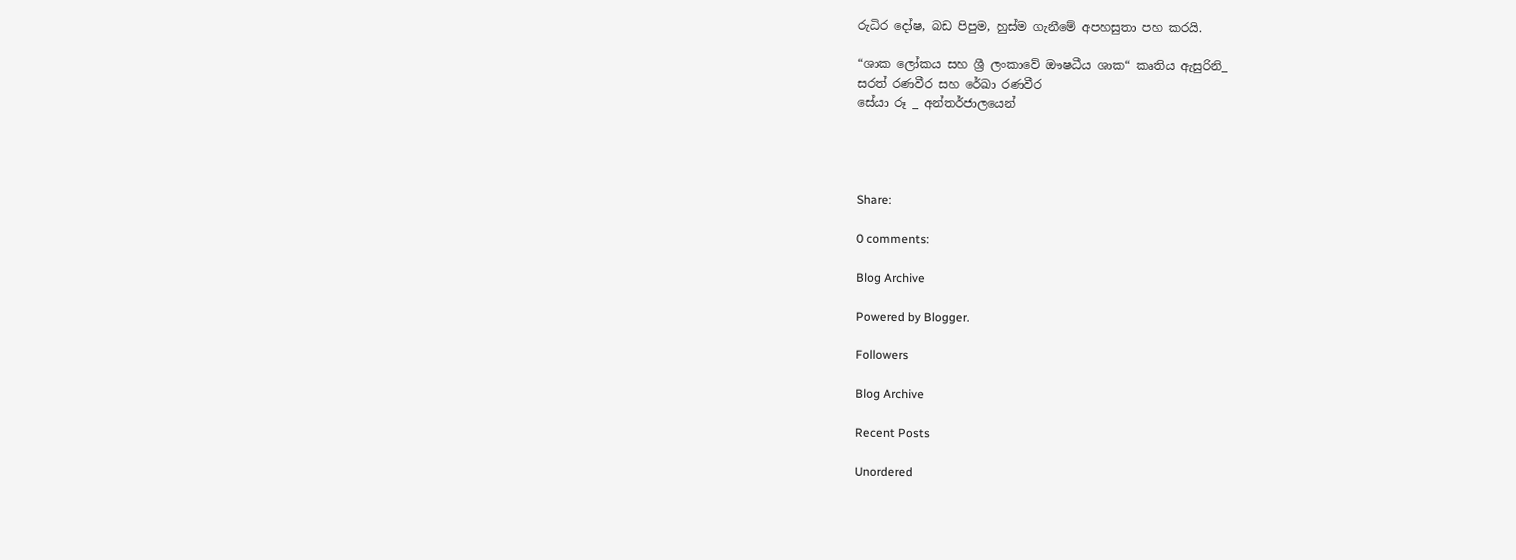රුධිර දෝෂ, බඩ පිපුම, හුස්ම ගැනීමේ අපහසුතා පහ කරයි.

“ශාක ලෝකය සහ ශ්‍රී ලංකාවේ ඖෂධීය ශාක“ කෘතිය ඇසුරිනි_
සරත් රණවීර සහ රේඛා රණවීර
සේයා රූ _ අන්තර්ජාලයෙන්




Share:

0 comments:

Blog Archive

Powered by Blogger.

Followers

Blog Archive

Recent Posts

Unordered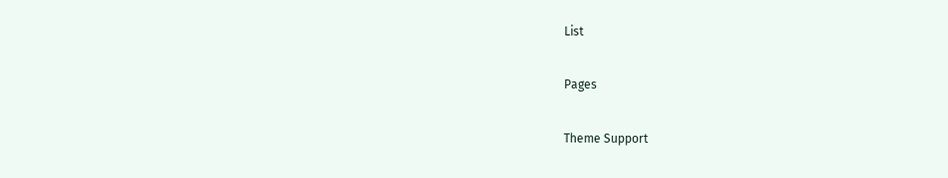List

Pages

Theme Support